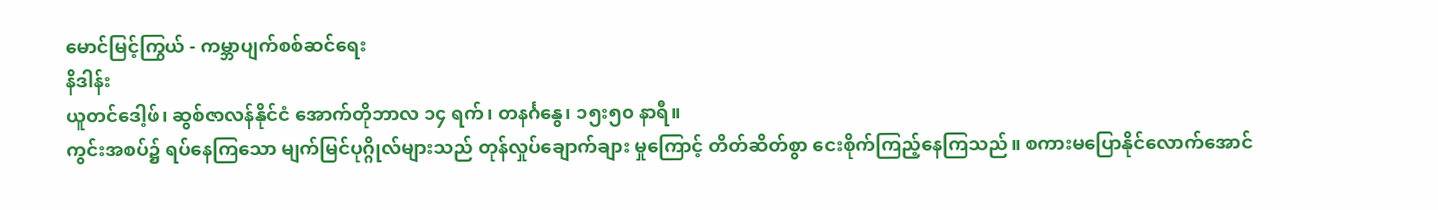မောင်မြင့်ကြွယ် - ကမ္ဘာပျက်စစ်ဆင်ရေး
နိဒါန်း
ယူတင်ဒေါ့ဖ်၊ ဆွစ်ဇာလန်နိုင်ငံ အောက်တိုဘာလ ၁၄ ရက်၊ တနင်္ဂနွေ၊ ၁၅း၅၀ နာရီ။
ကွင်းအစပ်၌ ရပ်နေကြသော မျက်မြင်ပုဂ္ဂိုလ်များသည် တုန်လှုပ်ချောက်ချား မှုကြောင့် တိတ်ဆိတ်စွာ ငေးစိုက်ကြည့်နေကြသည်။ စကားမပြောနိုင်လောက်အောင်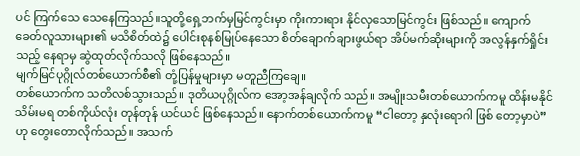ပင် ကြက်သေ သေနေကြသည်။သူတို့ရှေ့ဘက်မှမြင်ကွင်းမှာ ကိုးကားရား နိုင်လှသောမြင်ကွင်း ဖြစ်သည်။ ကျောက်ခေတ်လူသားများ၏ မသိစိတ်ထဲ၌ ပေါင်းစုနစ်မြုပ်နေသော စိတ်ချောက်ချားဖွယ်ရာ အိပ်မက်ဆိုးများကို အလွန်နှက်ရှိုင်းသည့် နေရာမှ ဆွဲထုတ်လိုက်သလို ဖြစ်နေသည်။
မျက်မြင်ပုဂ္ဂိုလ်တစ်ယောက်စီ၏ တုံ့ပြန်မှုများမှာ မတူညီကြချေ။
တစ်ယောက်က သတိလစ်သွားသည်။ ဒုတိယပုဂ္ဂိုလ်က အော့အန်ချလိုက် သည်။ အမျိုးသမီးတစ်ယောက်ကမူ ထိန်းမနိုင်သိမ်းမရ တစ်ကိုယ်လုံး တုန်တုန် ယင်ယင် ဖြစ်နေသည်။ နောက်တစ်ယောက်ကမူ “ငါတော့ နှလုံးရောဂါ ဖြစ် တော့မှာပဲ” ဟု တွေးတောလိုက်သည်။ အသက်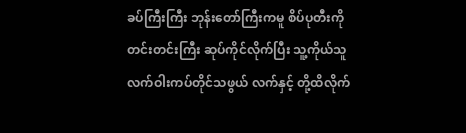ခပ်ကြီးကြီး ဘုန်းတော်ကြီးကမူ စိပ်ပုတီးကို တင်းတင်းကြီး ဆုပ်ကိုင်လိုက်ပြီး သူ့ကိုယ်သူ လက်ဝါးကပ်တိုင်သဖွယ် လက်နှင့် တို့ထိလိုက်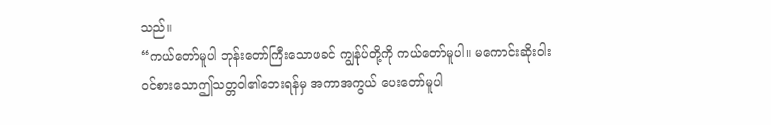သည်။
“ကယ်တော်မူပါ ဘုန်းတော်ကြီးသောဖခင် ကျွန်ုပ်တို့ကို ကယ်တော်မူပါ။ မကောင်းဆိုးဝါး ဝင်စားသောဤသတ္တဝါ၏ဘေးရန်မှ အကာအကွယ် ပေးတော်မူပါ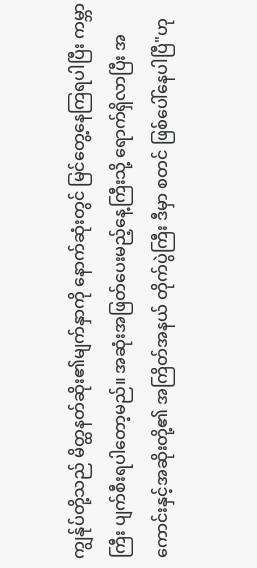ကျွန်ုပ်တို့သည် မိတ္ထနတ်ဆိုး၏မျက်နှာကို နောက်ဆုံးတွင် မြင်တွေ့နေကြရပါပြီး ကမ္ဘာကြီး ပျက်စီးရပါတော့မည်။ အဆုံးအဖြတ်ပေးမည့်နေ့ကြီးသို့ ရောက်ရှိလာပြီး အကောင်းနှင့်အဆိုးတို့၏ အကြိတ်အနယ် တိုက်ပွဲကြီး ဒီမှာ စတင် ဖြစ်ပေါ်နေပါပြီ"ဟု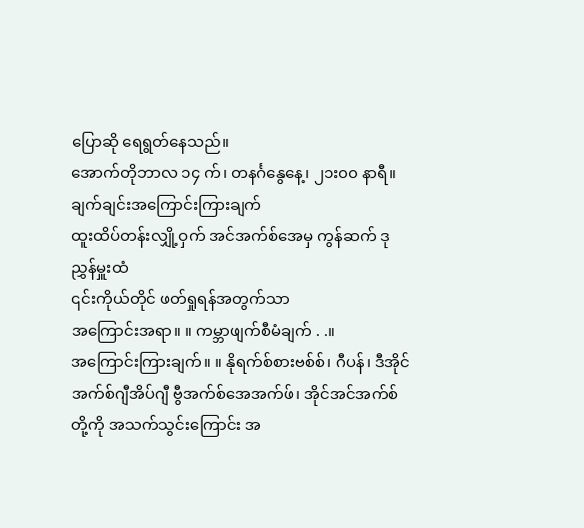ပြောဆို ရေရွတ်နေသည်။
အောက်တိုဘာလ ၁၄ က်၊ တနင်္ဂနွေနေ့၊ ၂၁း၀၀ နာရီ။
ချက်ချင်းအကြောင်းကြားချက်
ထူးထိပ်တန်းလျှို့ဝှက် အင်အက်စ်အေမှ ကွန်ဆက် ဒုညွှန်မှူးထံ
၎င်းကိုယ်တိုင် ဖတ်ရှုရန်အတွက်သာ
အကြောင်းအရာ။ ။ ကမ္ဘာဖျက်စီမံချက် . .။
အကြောင်းကြားချက်။ ။ နိုရက်စ်စားဗစ်စ်၊ ဂီပန်၊ ဒီအိုင်အက်စ်ဂျီအိပ်ဂျီ ဗွီအက်စ်အေအက်ဖ်၊ အိုင်အင်အက်စ်တို့ကို အသက်သွင်းကြောင်း အ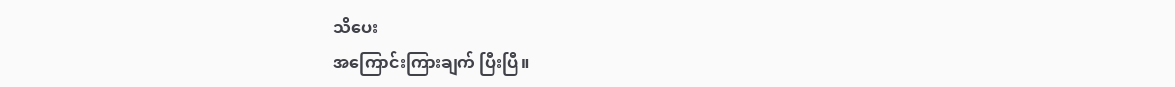သိပေး
အကြောင်းကြားချက် ပြီးပြီ။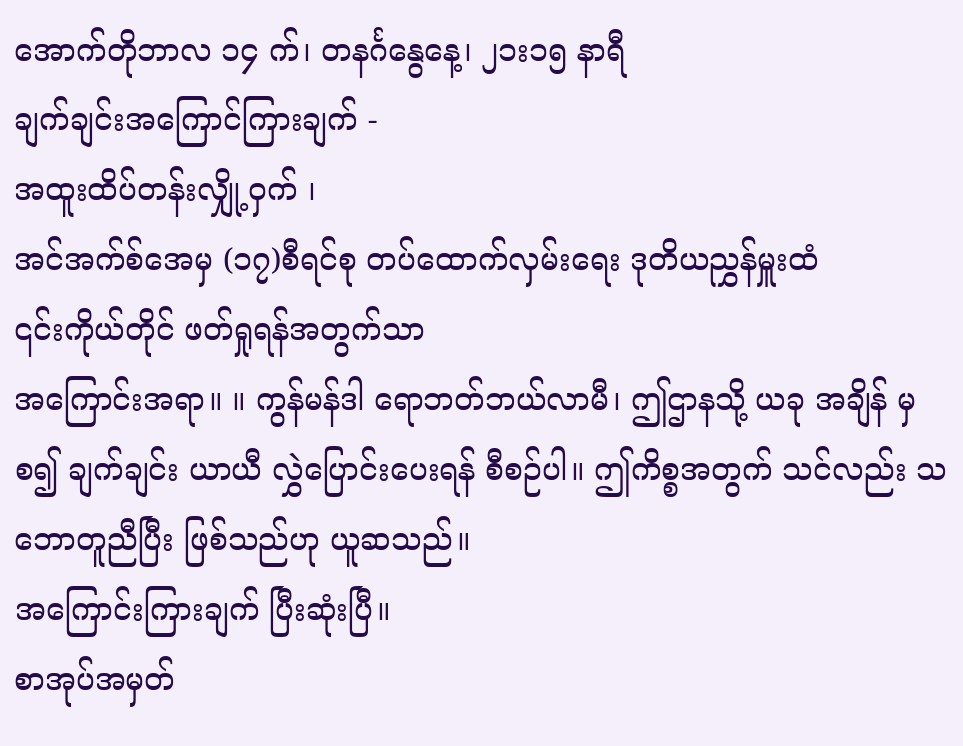အောက်တိုဘာလ ၁၄ က်၊ တနင်္ဂနွေနေ့၊ ၂၁း၁၅ နာရီ
ချက်ချင်းအကြောင်ကြားချက် -
အထူးထိပ်တန်းလျှို့ဝှက် ၊
အင်အက်စ်အေမှ (၁၇)စီရင်စု တပ်ထောက်လှမ်းရေး ဒုတိယညွှန်မှူးထံ
၎င်းကိုယ်တိုင် ဖတ်ရှုရန်အတွက်သာ
အကြောင်းအရာ။ ။ ကွန်မန်ဒါ ရောဘတ်ဘယ်လာမီ၊ ဤဌာနသို့ ယခု အချိန် မှစ၍ ချက်ချင်း ယာယီ လွှဲပြောင်းပေးရန် စီစဉ်ပါ။ ဤကိစ္စအတွက် သင်လည်း သဘောတူညီပြီး ဖြစ်သည်ဟု ယူဆသည်။
အကြောင်းကြားချက် ပြီးဆုံးပြီ။
စာအုပ်အမှတ်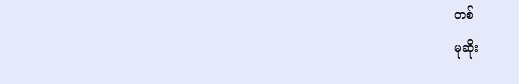တစ်
မုဆိုး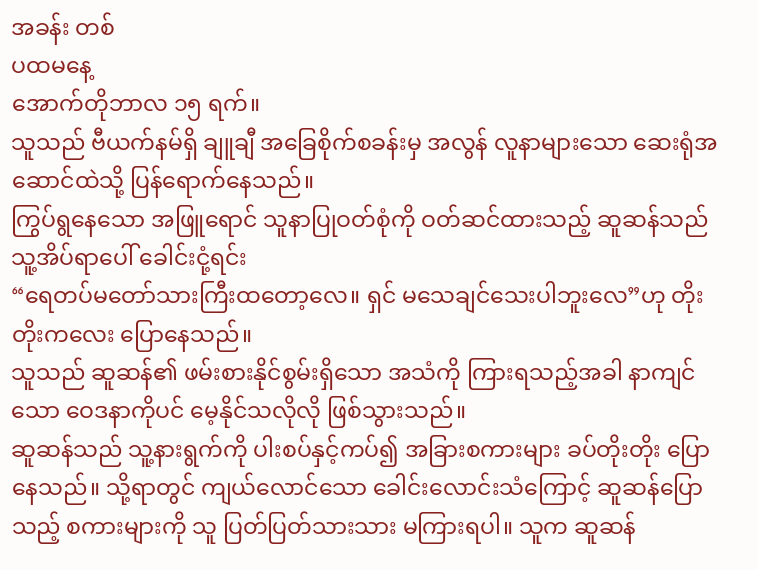အခန်း တစ်
ပထမနေ့
အောက်တိုဘာလ ၁၅ ရက်။
သူသည် ဗီယက်နမ်ရှိ ချူချီ အခြေစိုက်စခန်းမှ အလွန် လူနာများသော ဆေးရုံအဆောင်ထဲသို့ ပြန်ရောက်နေသည်။
ကြွပ်ရွနေသော အဖြူရောင် သူနာပြုဝတ်စုံကို ဝတ်ဆင်ထားသည့် ဆူဆန်သည် သူ့အိပ်ရာပေါ် ခေါင်းငုံ့ရင်း
“ရေတပ်မတော်သားကြီးထတော့လေ။ ရှင် မသေချင်သေးပါဘူးလေ”ဟု တိုးတိုးကလေး ပြောနေသည်။
သူသည် ဆူဆန်၏ ဖမ်းစားနိုင်စွမ်းရှိသော အသံကို ကြားရသည့်အခါ နာကျင်သော ဝေဒနာကိုပင် မေ့နိုင်သလိုလို ဖြစ်သွားသည်။
ဆူဆန်သည် သူ့နားရွက်ကို ပါးစပ်နှင့်ကပ်၍ အခြားစကားများ ခပ်တိုးတိုး ပြောနေသည်။ သို့ရာတွင် ကျယ်လောင်သော ခေါင်းလောင်းသံကြောင့် ဆူဆန်ပြောသည့် စကားများကို သူ ပြတ်ပြတ်သားသား မကြားရပါ။ သူက ဆူဆန်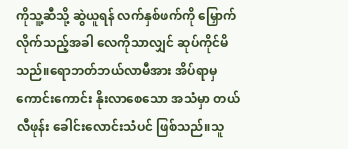ကိုသူ့ဆီသို့ ဆွဲယူရန် လက်နှစ်ဖက်ကို မြှောက်လိုက်သည့်အခါ လေကိုသာလျှင် ဆုပ်ကိုင်မိသည်။ရောဘတ်ဘယ်လာမီအား အိပ်ရာမှ ကောင်းကောင်း နိုးလာစေသော အသံမှာ တယ်လီဖုန်း ခေါင်းလောင်းသံပင် ဖြစ်သည်။သူ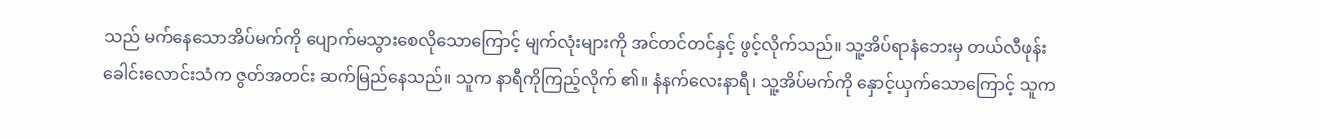သည် မက်နေသောအိပ်မက်ကို ပျောက်မသွားစေလိုသောကြောင့် မျက်လုံးများကို အင်တင်တင်နှင့် ဖွင့်လိုက်သည်။ သူ့အိပ်ရာနံဘေးမှ တယ်လီဖုန်း ခေါင်းလောင်းသံက ဇွတ်အတင်း ဆက်မြည်နေသည်။ သူက နာရီကိုကြည့်လိုက် ၏။ နံနက်လေးနာရီ၊ သူ့အိပ်မက်ကို နှောင့်ယှက်သောကြောင့် သူက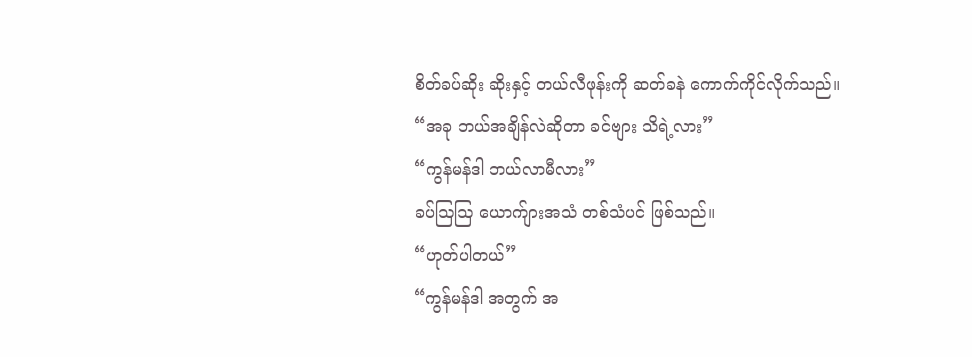စိတ်ခပ်ဆိုး ဆိုးနှင့် တယ်လီဖုန်းကို ဆတ်ခနဲ ကောက်ကိုင်လိုက်သည်။
“အခု ဘယ်အချိန်လဲဆိုတာ ခင်ဗျား သိရဲ့လား”
“ကွန်မန်ဒါ ဘယ်လာမီလား”
ခပ်ဩဩ ယောက်ျားအသံ တစ်သံပင် ဖြစ်သည်။
“ဟုတ်ပါတယ်”
“ကွန်မန်ဒါ အတွက် အ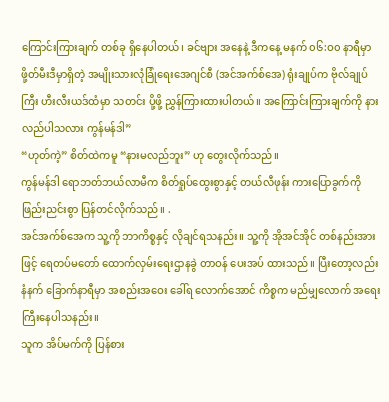ကြောင်းကြားချက် တစ်ခု ရှိနေပါတယ်၊ ခင်ဗျား အနေနဲ့ ဒီကနေ့ မနက် ၀၆:ဝ၀ နာရီမှာ ဖို့တ်မီးဒီမှာရှိတဲ့ အမျိုးသားလုံခြုံရေးအေဂျင်စီ (အင်အက်စ်အေ) ရုံးချုပ်က ဗိုလ်ချုပ်ကြီး ဟီးလီးယဒ်ထံမှာ သတင်း ပို့ဖို့ ညွှန်ကြားထားပါတယ်။ အကြောင်းကြားချက်ကို နားလည်ပါသလား ကွန်မန်ဒါ”
“ဟုတ်ကဲ့” စိတ်ထဲကမူ “နားမလည်ဘူး” ဟု တွေးလိုက်သည်။
ကွန်မန်ဒါ ရောဘတ်ဘယ်လာမီက စိတ်ရှုပ်ထွေးစွာနှင့် တယ်လီဖုန်း ကားပြောခွက်ကို ဖြည်းညင်းစွာ ပြန်တင်လိုက်သည်။ .
အင်အက်စ်အေက သူ့ကို ဘာကိစ္စနှင့် လိုချင်ရသနည်း။ သူ့ကို အိုအင်အိုင် တစ်နည်းအားဖြင့် ရေတပ်မတော် ထောက်လှမ်းရေးဌာနခွဲ တာဝန် ပေးအပ် ထားသည်။ ပြီးတော့လည်း နံနက် ခြောက်နာရီမှာ အစည်းအဝေး ခေါ်ရ လောက်အောင် ကိစ္စက မည်မျှလောက် အရေးကြီးနေပါသနည်း။
သူက အိပ်မက်ကို ပြန်စား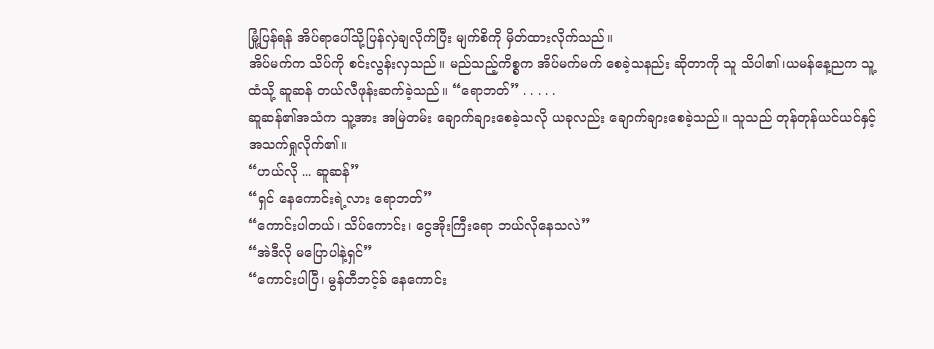မြုံ့ပြန်ရန် အိပ်ရာပေါ်သို့ပြန်လှဲချလိုက်ပြီး မျက်စိကို မှိတ်ထားလိုက်သည်။
အိပ်မက်က သိပ်ကို စင်းလွန်းလှသည်။ မည်သည့်ကိစ္စက အိပ်မက်မက် စေခဲ့သနည်း ဆိုတာကို သူ သိပါ၏၊ယမန်နေ့ညက သူ့ထံသို့ ဆူဆန် တယ်လီဖုန်းဆက်ခဲ့သည်။ “ရောဘတ်” . . . . .
ဆူဆန်၏အသံက သူ့အား အမြဲတမ်း ချောက်ချားစေခဲ့သလို ယခုလည်း ချောက်ချားစေခဲ့သည်။ သူသည် တုန်တုန်ယင်ယင်နှင့် အသက်ရှုလိုက်၏။
“ဟယ်လို ... ဆူဆန်”
“ရှင် နေကောင်းရဲ့လား ရောဘတ်”
“ကောင်းပါတယ်၊ သိပ်ကောင်း၊ ငွေအိုးကြီးရော ဘယ်လိုနေသလဲ”
“အဲဒီလို မပြောပါနဲ့ရှင်”
“ကောင်းပါပြီ၊ မွန်တီဘင့်ခ် နေကောင်း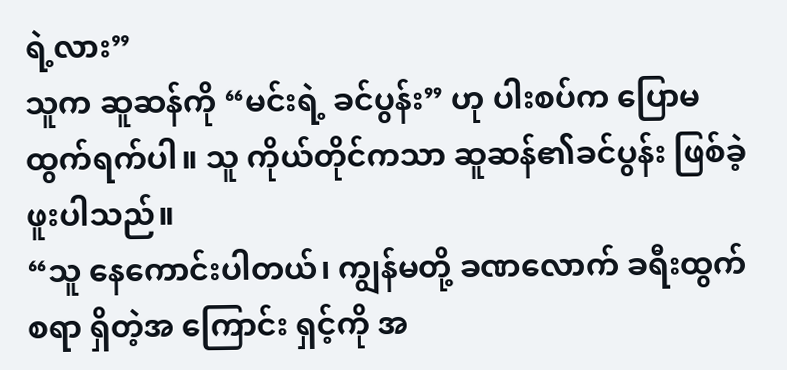ရဲ့လား”
သူက ဆူဆန်ကို “မင်းရဲ့ ခင်ပွန်း” ဟု ပါးစပ်က ပြောမထွက်ရက်ပါ။ သူ ကိုယ်တိုင်ကသာ ဆူဆန်၏ခင်ပွန်း ဖြစ်ခဲ့ဖူးပါသည်။
“သူ နေကောင်းပါတယ်၊ ကျွန်မတို့ ခဏလောက် ခရီးထွက်စရာ ရှိတဲ့အ ကြောင်း ရှင့်ကို အ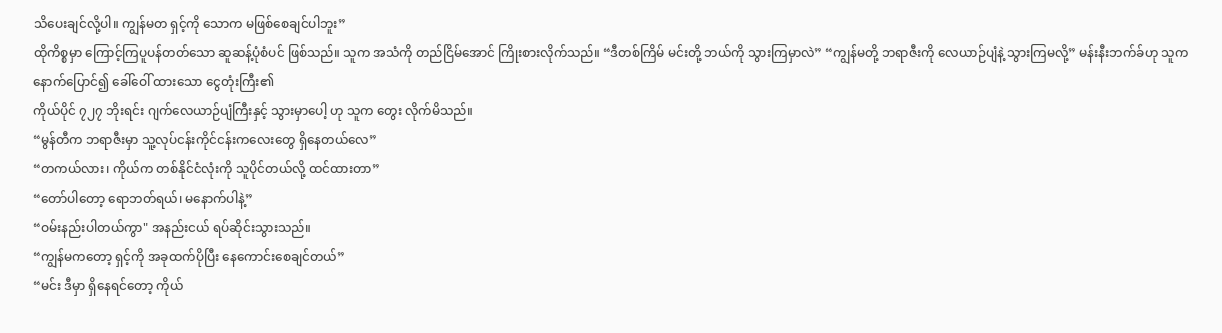သိပေးချင်လို့ပါ။ ကျွန်မတ ရှင့်ကို သောက မဖြစ်စေချင်ပါဘူး”
ထိုကိစ္စမှာ ကြောင့်ကြပူပန်တတ်သော ဆူဆန့်ပုံစံပင် ဖြစ်သည်။ သူက အသံကို တည်ငြိမ်အောင် ကြိုးစားလိုက်သည်။ “ဒီတစ်ကြိမ် မင်းတို့ ဘယ်ကို သွားကြမှာလဲ” “ကျွန်မတို့ ဘရာဇီးကို လေယာဉ်ပျံနဲ့ သွားကြမလို့” မန်းနီးဘက်ခ်ဟု သူက နောက်ပြောင်၍ ခေါ်ဝေါ် ထားသော ငွေတုံးကြီး၏
ကိုယ်ပိုင် ၇၂၇ ဘိုးရင်း ဂျက်လေယာဉ်ပျံကြီးနှင့် သွားမှာပေါ့ ဟု သူက တွေး လိုက်မိသည်။
“မွန်တီက ဘရာဇီးမှာ သူ့လုပ်ငန်းကိုင်ငန်းကလေးတွေ ရှိနေတယ်လေ”
“တကယ်လား၊ ကိုယ်က တစ်နိုင်ငံလုံးကို သူပိုင်တယ်လို့ ထင်ထားတာ”
“တော်ပါတော့ ရောဘတ်ရယ်၊ မနောက်ပါနဲ့”
“ဝမ်းနည်းပါတယ်ကွာ" အနည်းငယ် ရပ်ဆိုင်းသွားသည်။
“ကျွန်မကတော့ ရှင့်ကို အခုထက်ပိုပြီး နေကောင်းစေချင်တယ်”
“မင်း ဒီမှာ ရှိနေရင်တော့ ကိုယ်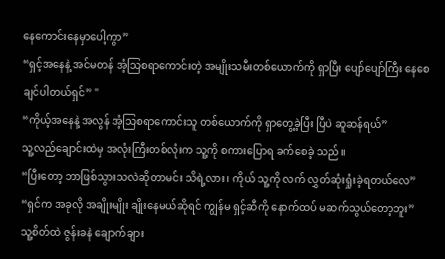နေကောင်းနေမှာပေါ့ကွာ”
“ရှင့်အနေနဲ့ အင်မတန် အံ့သြစရာကောင်းတဲ့ အမျိုးသမီးတစ်ယောက်ကို ရှာပြီး ပျော်ပျော်ကြီး နေစေချင်ပါတယ်ရှင်” "
“ကိုယ့်အနေနဲ့ အလွန် အံ့သြစရာကောင်းသူ တစ်ယောက်ကို ရှာတွေ့ခဲ့ပြီး ပြီပဲ ဆူဆန်ရယ်”
သူ့လည်ချောင်းထဲမှ အလုံးကြီးတစ်လုံးက သူ့ကို စကားပြောရ ခက်စေခဲ့ သည်။
“ပြီးတော့ ဘာဖြစ်သွားသလဲဆိုတာမင်း သိရဲ့လား၊ ကိုယ် သူ့ကို လက် လွှတ်ဆုံးရှုံးခဲ့ရတယ်လေ”
“ရှင်က အခုလို အချိုးမျိုး ချိုးနေမယ်ဆိုရင် ကျွန်မ ရှင့်ဆီကို နောက်ထပ် မဆက်သွယ်တော့ဘူး”
သူ့စိတ်ထဲ ဇွန်းခနဲ ချောက်ချား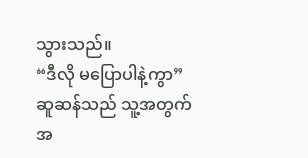သွားသည်။
“ဒီလို မပြောပါနဲ့ကွာ”
ဆူဆန်သည် သူ့အတွက် အ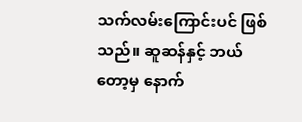သက်လမ်းကြောင်းပင် ဖြစ်သည်။ ဆူဆန်နှင့် ဘယ်တော့မှ နောက်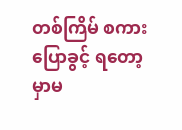တစ်ကြိမ် စကားပြောခွင့် ရတော့မှာမ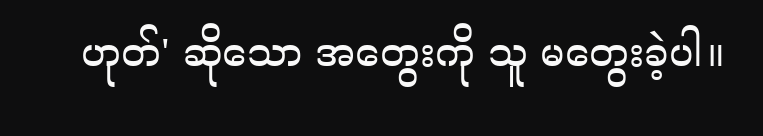ဟုတ်' ဆိုသော အတွေးကို သူ မတွေးခဲ့ပါ။